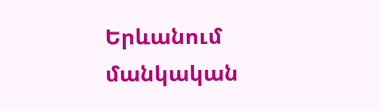Երևանում մանկական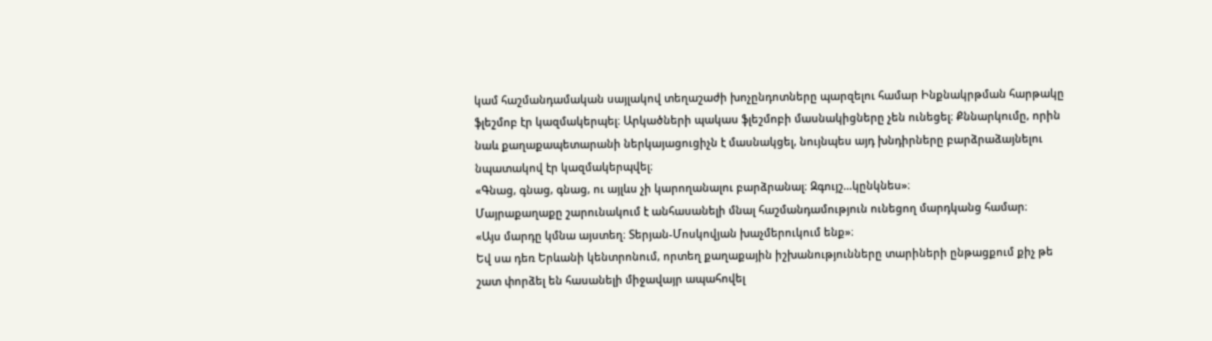կամ հաշմանդամական սայլակով տեղաշաժի խոչընդոտները պարզելու համար Ինքնակրթման հարթակը ֆլեշմոբ էր կազմակերպել։ Արկածների պակաս ֆլեշմոբի մասնակիցները չեն ունեցել։ Քննարկումը, որին նաև քաղաքապետարանի ներկայացուցիչն է մասնակցել, նույնպես այդ խնդիրները բարձրաձայնելու նպատակով էր կազմակերպվել։
«Գնաց, գնաց, գնաց, ու այլևս չի կարողանալու բարձրանալ։ Զգույշ…կընկնես»։
Մայրաքաղաքը շարունակում է անհասանելի մնալ հաշմանդամություն ունեցող մարդկանց համար։
«Այս մարդը կմնա այստեղ։ Տերյան-Մոսկովյան խաչմերուկում ենք»։
Եվ սա դեռ Երևանի կենտրոնում, որտեղ քաղաքային իշխանությունները տարիների ընթացքում քիչ թե շատ փորձել են հասանելի միջավայր ապահովել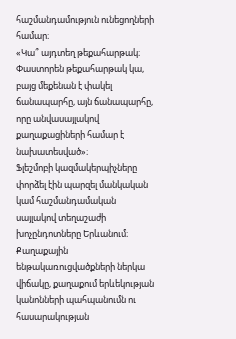հաշմանդամություն ունեցողների համար։
«Կա՞ այդտեղ թեքահարթակ։ Փաստորեն թեքահարթակ կա, բայց մեքենան է փակել ճանապարհը, այն ճանապարհը, որը անվասայլակով քաղաքացիների համար է նախատեսված»։
Ֆլեշմոբի կազմակերպիչները փորձել էին պարզել մանկական կամ հաշմանդամական սայլակով տեղաշաժի խոչընդոտները Երևանում։ Քաղաքային ենթակառուցվածքների ներկա վիճակը, քաղաքում երևեկության կանոնների պահպանումն ու հասարակության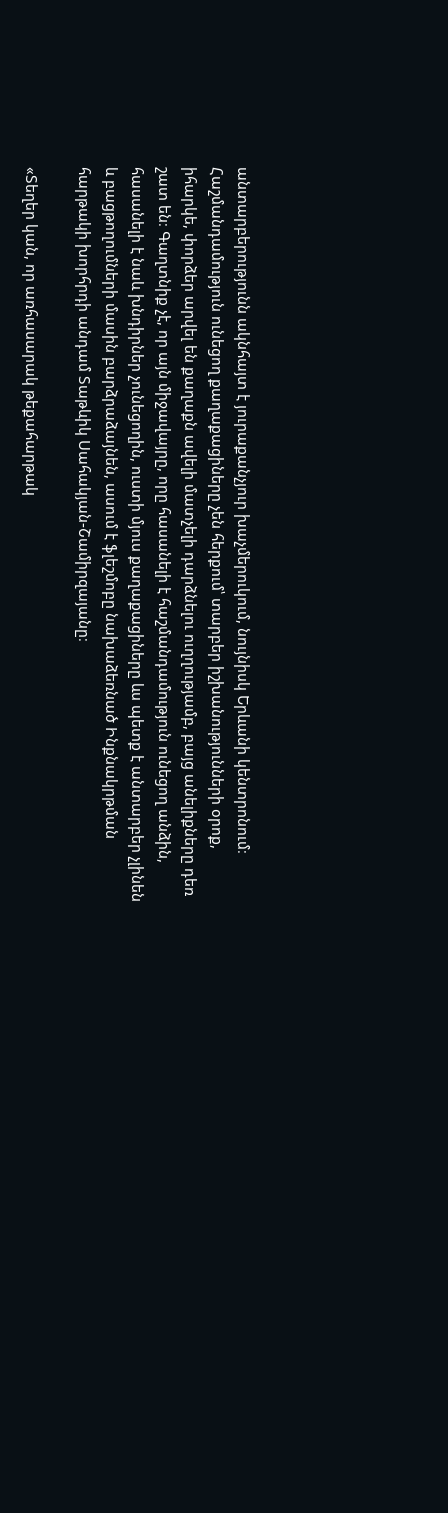անտարբերությունն ակնհայտ է յուրաքանչյուր խաչմերուկում, նույնիսկ Երևանի կենտրոնում։
Հաշմանդամություն ունեցող քաղաքացիները չեն հերքում՝ տարբեր իշխանությունների օրոք, իհարկե, փորձեր արվել են քաղաքն ավելի մատչելի դարձնելու ուղղությամբ, բայց անելիքները դեռ շատ են։ Գաղտնիք չէ, որ այն միջավայրը, որը հասանելի է հաշմանդամություն ունեցող անձին, հասանելի է նաև խնդիրներ չունեցողին, ուստի մյուս քաղաքացիները ևս պետք է անտարբեր չլինեն և բացթողումների մասին բարձրաձայնեն, ասում է ֆլեշմոբը նախաձեռնած Ինքնակրթման հարթակի խորհրդի անդամ Տաթևիկ Սահակյան-Շամիրզայանը։

«Տեղեր կան, որ առհասարակ թեքահարթակ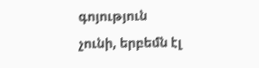գոյություն չունի, երբեմն էլ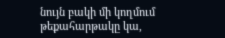նույն բակի մի կողմում թեքահարթակը կա,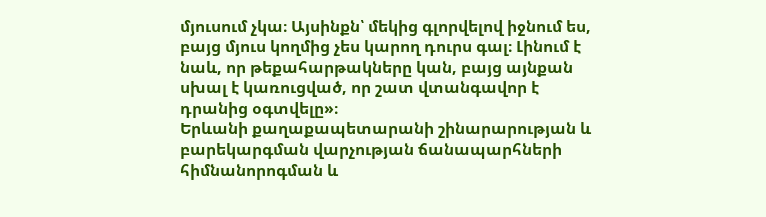մյուսում չկա։ Այսինքն՝ մեկից գլորվելով իջնում ես, բայց մյուս կողմից չես կարող դուրս գալ։ Լինում է նաև, որ թեքահարթակները կան, բայց այնքան սխալ է կառուցված, որ շատ վտանգավոր է դրանից օգտվելը»։
Երևանի քաղաքապետարանի շինարարության և բարեկարգման վարչության ճանապարհների հիմնանորոգման և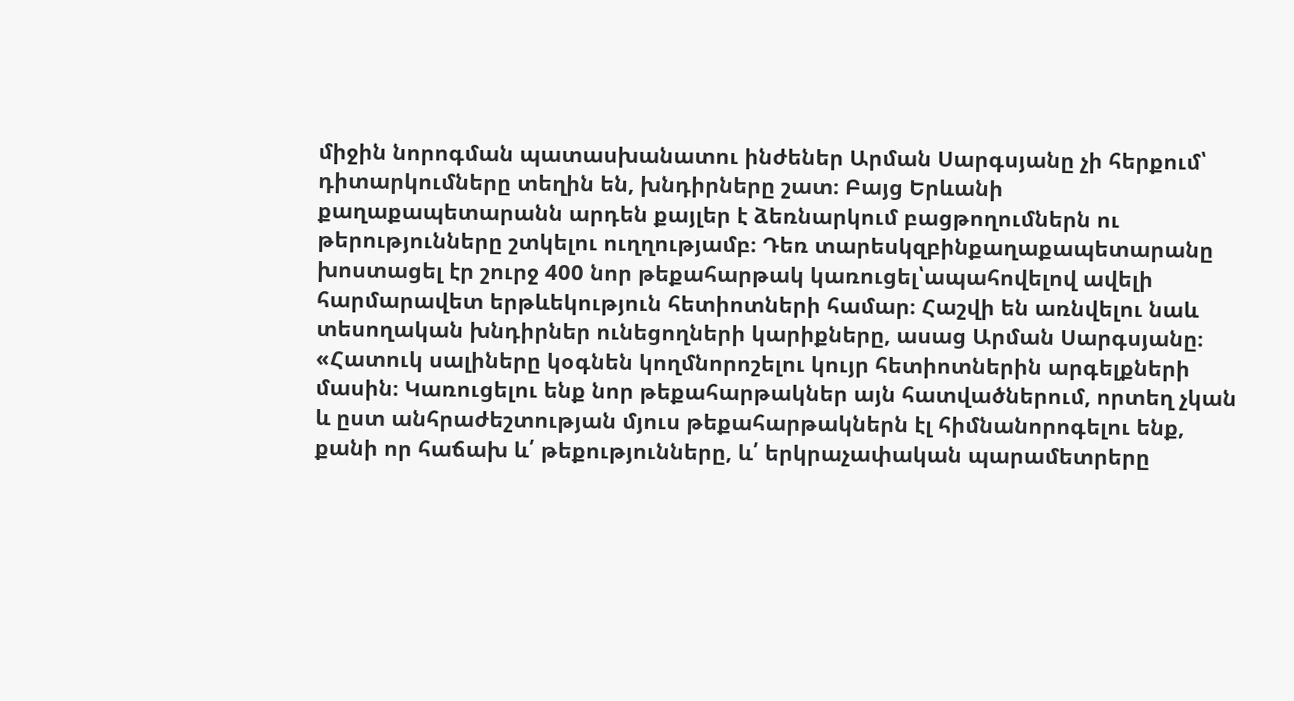միջին նորոգման պատասխանատու ինժեներ Արման Սարգսյանը չի հերքում՝ դիտարկումները տեղին են, խնդիրները շատ։ Բայց Երևանի քաղաքապետարանն արդեն քայլեր է ձեռնարկում բացթողումներն ու թերությունները շտկելու ուղղությամբ։ Դեռ տարեսկզբինքաղաքապետարանը խոստացել էր շուրջ 400 նոր թեքահարթակ կառուցել՝ապահովելով ավելի հարմարավետ երթևեկություն հետիոտների համար։ Հաշվի են առնվելու նաև տեսողական խնդիրներ ունեցողների կարիքները, ասաց Արման Սարգսյանը։
«Հատուկ սալիները կօգնեն կողմնորոշելու կույր հետիոտներին արգելքների մասին։ Կառուցելու ենք նոր թեքահարթակներ այն հատվածներում, որտեղ չկան և ըստ անհրաժեշտության մյուս թեքահարթակներն էլ հիմնանորոգելու ենք, քանի որ հաճախ և՛ թեքությունները, և՛ երկրաչափական պարամետրերը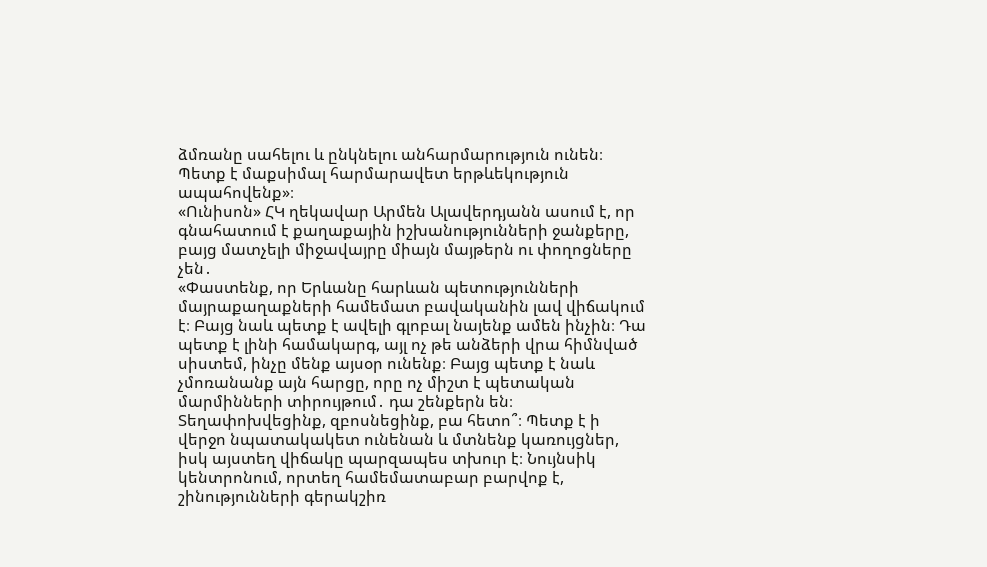ձմռանը սահելու և ընկնելու անհարմարություն ունեն։ Պետք է մաքսիմալ հարմարավետ երթևեկություն ապահովենք»։
«Ունիսոն» ՀԿ ղեկավար Արմեն Ալավերդյանն ասում է, որ գնահատում է քաղաքային իշխանությունների ջանքերը, բայց մատչելի միջավայրը միայն մայթերն ու փողոցները չեն․
«Փաստենք, որ Երևանը հարևան պետությունների մայրաքաղաքների համեմատ բավականին լավ վիճակում է։ Բայց նաև պետք է ավելի գլոբալ նայենք ամեն ինչին։ Դա պետք է լինի համակարգ, այլ ոչ թե անձերի վրա հիմնված սիստեմ, ինչը մենք այսօր ունենք։ Բայց պետք է նաև չմոռանանք այն հարցը, որը ոչ միշտ է պետական մարմինների տիրույթում․ դա շենքերն են։ Տեղափոխվեցինք, զբոսնեցինք, բա հետո՞։ Պետք է ի վերջո նպատակակետ ունենան և մտնենք կառույցներ, իսկ այստեղ վիճակը պարզապես տխուր է։ Նույնսիկ կենտրոնում, որտեղ համեմատաբար բարվոք է, շինությունների գերակշիռ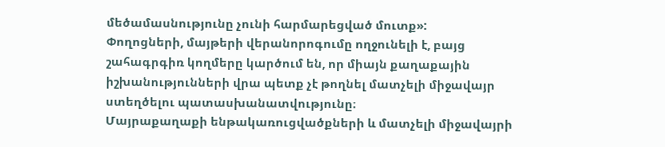մեծամասնությունը չունի հարմարեցված մուտք»:
Փողոցների, մայթերի վերանորոգումը ողջունելի է, բայց շահագրգիռ կողմերը կարծում են, որ միայն քաղաքային իշխանությունների վրա պետք չէ թողնել մատչելի միջավայր ստեղծելու պատասխանատվությունը։
Մայրաքաղաքի ենթակառուցվածքների և մատչելի միջավայրի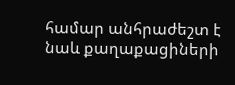համար անհրաժեշտ է նաև քաղաքացիների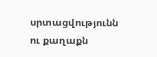սրտացվությունն ու քաղաքն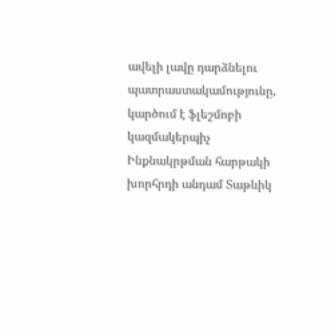ավելի լավը դարձնելու պատրաստակամությունը, կարծում է ֆլեշմոբի կազմակերպիչ Ինքնակրթման հարթակի խորհրդի անդամ Տաթևիկ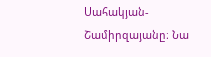Սահակյան-Շամիրզայանը։ Նա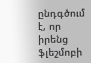ընդգծում է, որ իրենց ֆլեշմոբի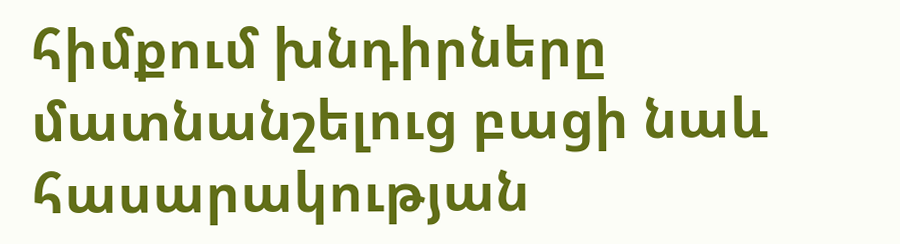հիմքում խնդիրները մատնանշելուց բացի նաև հասարակության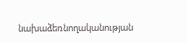նախաձեռնողականության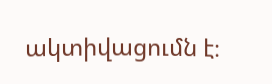ակտիվացումն է։